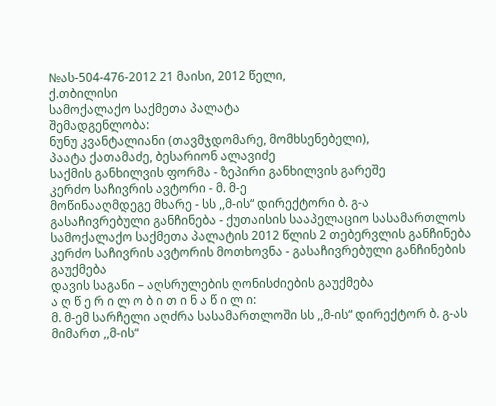№ას-504-476-2012 21 მაისი, 2012 წელი,
ქ.თბილისი
სამოქალაქო საქმეთა პალატა
შემადგენლობა:
ნუნუ კვანტალიანი (თავმჯდომარე, მომხსენებელი),
პაატა ქათამაძე, ბესარიონ ალავიძე
საქმის განხილვის ფორმა - ზეპირი განხილვის გარეშე
კერძო საჩივრის ავტორი - მ. მ-ე
მოწინააღმდეგე მხარე - სს ,,მ-ის“ დირექტორი ბ. გ-ა
გასაჩივრებული განჩინება - ქუთაისის სააპელაციო სასამართლოს სამოქალაქო საქმეთა პალატის 2012 წლის 2 თებერვლის განჩინება
კერძო საჩივრის ავტორის მოთხოვნა - გასაჩივრებული განჩინების გაუქმება
დავის საგანი – აღსრულების ღონისძიების გაუქმება
ა ღ წ ე რ ი ლ ო ბ ი თ ი ნ ა წ ი ლ ი:
მ. მ-ემ სარჩელი აღძრა სასამართლოში სს ,,მ-ის“ დირექტორ ბ. გ-ას მიმართ ,,მ-ის“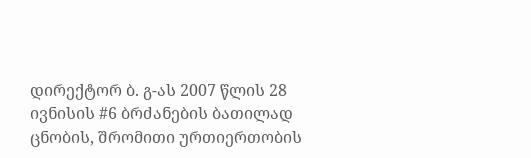დირექტორ ბ. გ-ას 2007 წლის 28 ივნისის #6 ბრძანების ბათილად ცნობის, შრომითი ურთიერთობის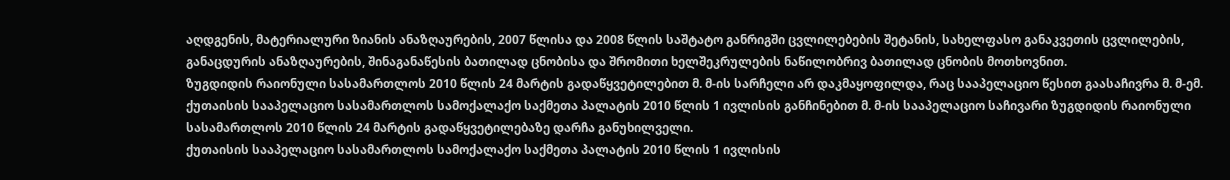აღდგენის, მატერიალური ზიანის ანაზღაურების, 2007 წლისა და 2008 წლის საშტატო განრიგში ცვლილებების შეტანის, სახელფასო განაკვეთის ცვლილების, განაცდურის ანაზღაურების, შინაგანაწესის ბათილად ცნობისა და შრომითი ხელშეკრულების ნაწილობრივ ბათილად ცნობის მოთხოვნით.
ზუგდიდის რაიონული სასამართლოს 2010 წლის 24 მარტის გადაწყვეტილებით მ. მ-ის სარჩელი არ დაკმაყოფილდა, რაც სააპელაციო წესით გაასაჩივრა მ. მ-ემ.
ქუთაისის სააპელაციო სასამართლოს სამოქალაქო საქმეთა პალატის 2010 წლის 1 ივლისის განჩინებით მ. მ-ის სააპელაციო საჩივარი ზუგდიდის რაიონული სასამართლოს 2010 წლის 24 მარტის გადაწყვეტილებაზე დარჩა განუხილველი.
ქუთაისის სააპელაციო სასამართლოს სამოქალაქო საქმეთა პალატის 2010 წლის 1 ივლისის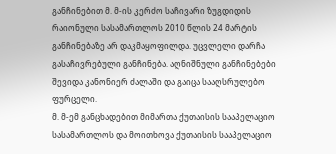განჩინებით მ. მ-ის კერძო საჩივარი ზუგდიდის რაიონული სასამართლოს 2010 წლის 24 მარტის განჩინებაზე არ დაკმაყოფილდა. უცვლელი დარჩა გასაჩივრებული განჩინება. აღნიშნული განჩინებები შევიდა კანონიერ ძალაში და გაიცა სააღსრულებო ფურცელი.
მ. მ-ემ განცხადებით მიმართა ქუთაისის სააპელაციო სასამართლოს და მოითხოვა ქუთაისის სააპელაციო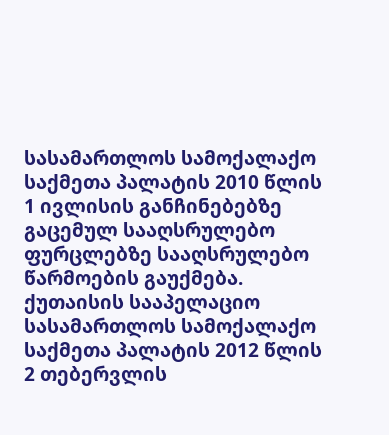სასამართლოს სამოქალაქო საქმეთა პალატის 2010 წლის 1 ივლისის განჩინებებზე გაცემულ სააღსრულებო ფურცლებზე სააღსრულებო წარმოების გაუქმება.
ქუთაისის სააპელაციო სასამართლოს სამოქალაქო საქმეთა პალატის 2012 წლის 2 თებერვლის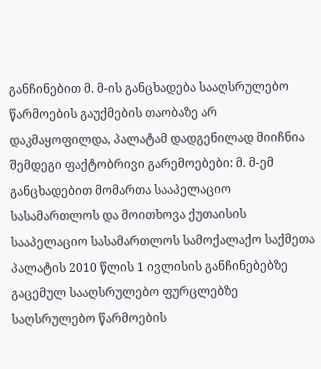განჩინებით მ. მ-ის განცხადება სააღსრულებო წარმოების გაუქმების თაობაზე არ დაკმაყოფილდა, პალატამ დადგენილად მიიჩნია შემდეგი ფაქტობრივი გარემოებები: მ. მ-ემ განცხადებით მომართა სააპელაციო სასამართლოს და მოითხოვა ქუთაისის სააპელაციო სასამართლოს სამოქალაქო საქმეთა პალატის 2010 წლის 1 ივლისის განჩინებებზე გაცემულ სააღსრულებო ფურცლებზე საღსრულებო წარმოების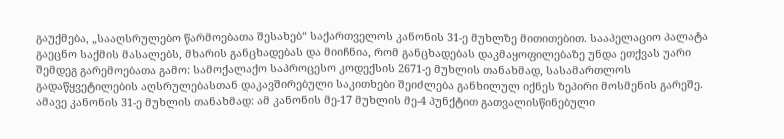გაუქმება, „სააღსრულებო წარმოებათა შესახებ“ საქართველოს კანონის 31-ე მუხლზე მითითებით. სააპელაციო პალატა გაეცნო საქმის მასალებს, მხარის განცხადებას და მიიჩნია, რომ განცხადებას დაკმაყოფილებაზე უნდა ეთქვას უარი შემდეგ გარემოებათა გამო: სამოქალაქო საპროცესო კოდექსის 2671-ე მუხლის თანახმად, სასამართლოს გადაწყვეტილების აღსრულებასთან დაკავშირებული საკითხები შეიძლება განხილულ იქნეს ზეპირი მოსმენის გარეშე. ამავე კანონის 31-ე მუხლის თანახმად: ამ კანონის მე-17 მუხლის მე-4 პუნქტით გათვალისწინებული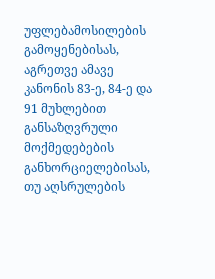უფლებამოსილების გამოყენებისას, აგრეთვე ამავე კანონის 83-ე, 84-ე და 91 მუხლებით განსაზღვრული მოქმედებების განხორციელებისას, თუ აღსრულების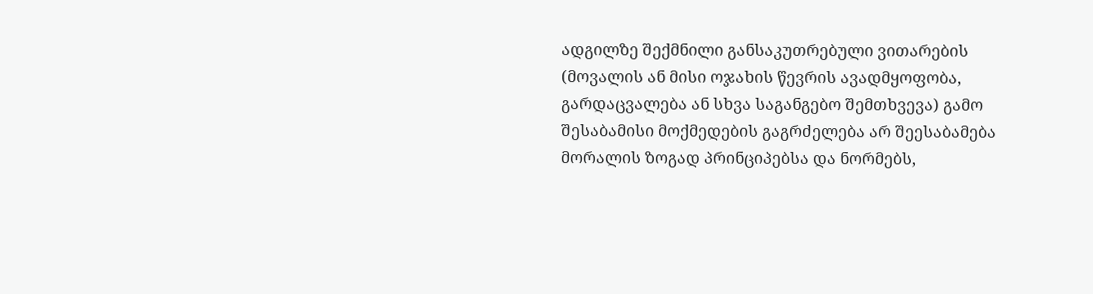ადგილზე შექმნილი განსაკუთრებული ვითარების (მოვალის ან მისი ოჯახის წევრის ავადმყოფობა, გარდაცვალება ან სხვა საგანგებო შემთხვევა) გამო შესაბამისი მოქმედების გაგრძელება არ შეესაბამება მორალის ზოგად პრინციპებსა და ნორმებს,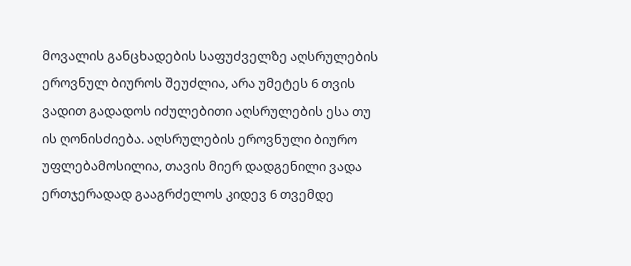მოვალის განცხადების საფუძველზე აღსრულების ეროვნულ ბიუროს შეუძლია, არა უმეტეს 6 თვის ვადით გადადოს იძულებითი აღსრულების ესა თუ ის ღონისძიება. აღსრულების ეროვნული ბიურო უფლებამოსილია, თავის მიერ დადგენილი ვადა ერთჯერადად გააგრძელოს კიდევ 6 თვემდე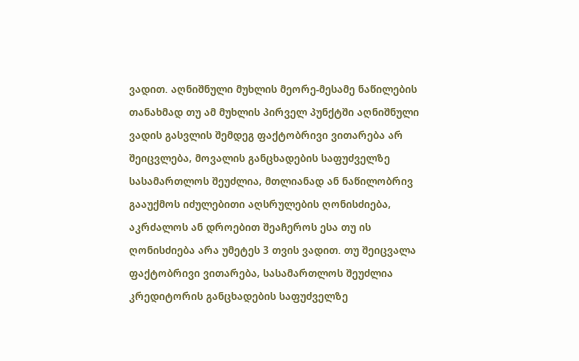ვადით. აღნიშნული მუხლის მეორე-მესამე ნაწილების თანახმად თუ ამ მუხლის პირველ პუნქტში აღნიშნული ვადის გასვლის შემდეგ ფაქტობრივი ვითარება არ შეიცვლება, მოვალის განცხადების საფუძველზე სასამართლოს შეუძლია, მთლიანად ან ნაწილობრივ გააუქმოს იძულებითი აღსრულების ღონისძიება, აკრძალოს ან დროებით შეაჩეროს ესა თუ ის ღონისძიება არა უმეტეს 3 თვის ვადით. თუ შეიცვალა ფაქტობრივი ვითარება, სასამართლოს შეუძლია კრედიტორის განცხადების საფუძველზე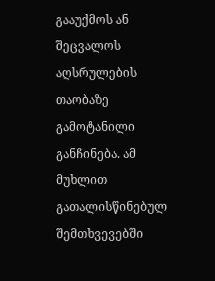გააუქმოს ან შეცვალოს აღსრულების თაობაზე გამოტანილი განჩინება. ამ მუხლით გათალისწინებულ შემთხვევებში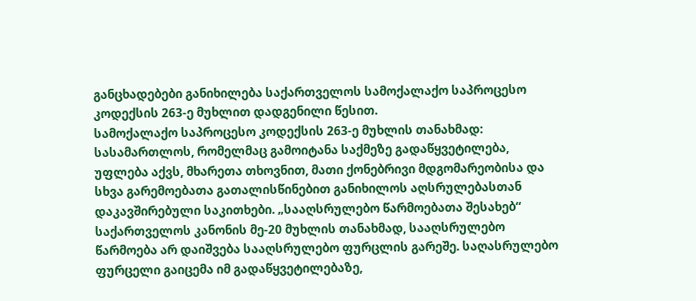განცხადებები განიხილება საქართველოს სამოქალაქო საპროცესო კოდექსის 263-ე მუხლით დადგენილი წესით.
სამოქალაქო საპროცესო კოდექსის 263-ე მუხლის თანახმად: სასამართლოს, რომელმაც გამოიტანა საქმეზე გადაწყვეტილება, უფლება აქვს, მხარეთა თხოვნით, მათი ქონებრივი მდგომარეობისა და სხვა გარემოებათა გათალისწინებით განიხილოს აღსრულებასთან დაკავშირებული საკითხები. „სააღსრულებო წარმოებათა შესახებ“ საქართველოს კანონის მე-20 მუხლის თანახმად, სააღსრულებო წარმოება არ დაიშვება სააღსრულებო ფურცლის გარეშე. საღასრულებო ფურცელი გაიცემა იმ გადაწყვეტილებაზე,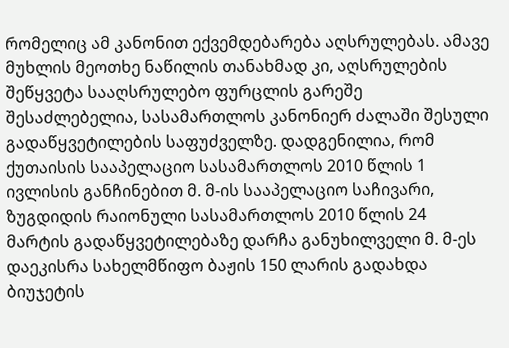რომელიც ამ კანონით ექვემდებარება აღსრულებას. ამავე მუხლის მეოთხე ნაწილის თანახმად კი, აღსრულების შეწყვეტა სააღსრულებო ფურცლის გარეშე შესაძლებელია, სასამართლოს კანონიერ ძალაში შესული გადაწყვეტილების საფუძველზე. დადგენილია, რომ ქუთაისის სააპელაციო სასამართლოს 2010 წლის 1 ივლისის განჩინებით მ. მ-ის სააპელაციო საჩივარი, ზუგდიდის რაიონული სასამართლოს 2010 წლის 24 მარტის გადაწყვეტილებაზე დარჩა განუხილველი მ. მ-ეს დაეკისრა სახელმწიფო ბაჟის 150 ლარის გადახდა ბიუჯეტის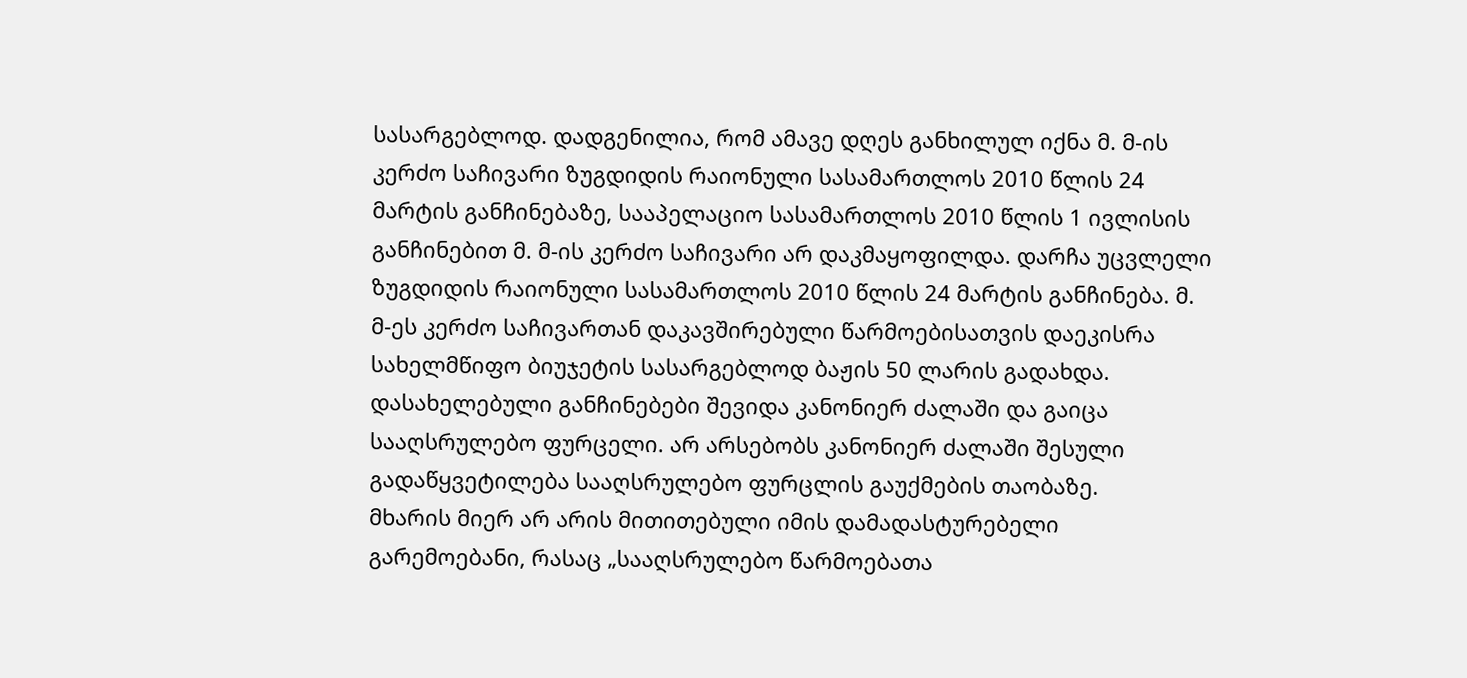სასარგებლოდ. დადგენილია, რომ ამავე დღეს განხილულ იქნა მ. მ-ის კერძო საჩივარი ზუგდიდის რაიონული სასამართლოს 2010 წლის 24 მარტის განჩინებაზე, სააპელაციო სასამართლოს 2010 წლის 1 ივლისის განჩინებით მ. მ-ის კერძო საჩივარი არ დაკმაყოფილდა. დარჩა უცვლელი ზუგდიდის რაიონული სასამართლოს 2010 წლის 24 მარტის განჩინება. მ. მ-ეს კერძო საჩივართან დაკავშირებული წარმოებისათვის დაეკისრა სახელმწიფო ბიუჯეტის სასარგებლოდ ბაჟის 50 ლარის გადახდა. დასახელებული განჩინებები შევიდა კანონიერ ძალაში და გაიცა სააღსრულებო ფურცელი. არ არსებობს კანონიერ ძალაში შესული გადაწყვეტილება სააღსრულებო ფურცლის გაუქმების თაობაზე.
მხარის მიერ არ არის მითითებული იმის დამადასტურებელი გარემოებანი, რასაც „სააღსრულებო წარმოებათა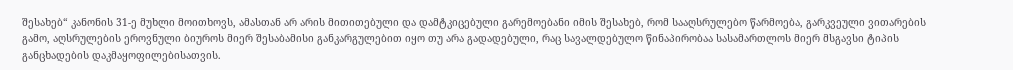შესახებ“ კანონის 31-ე მუხლი მოითხოვს, ამასთან არ არის მითითებული და დამტკიცებული გარემოებანი იმის შესახებ, რომ სააღსრულებო წარმოება, გარკვეული ვითარების გამო, აღსრულების ეროვნული ბიუროს მიერ შესაბამისი განკარგულებით იყო თუ არა გადადებული, რაც სავალდებულო წინაპირობაა სასამართლოს მიერ მსგავსი ტიპის განცხადების დაკმაყოფილებისათვის.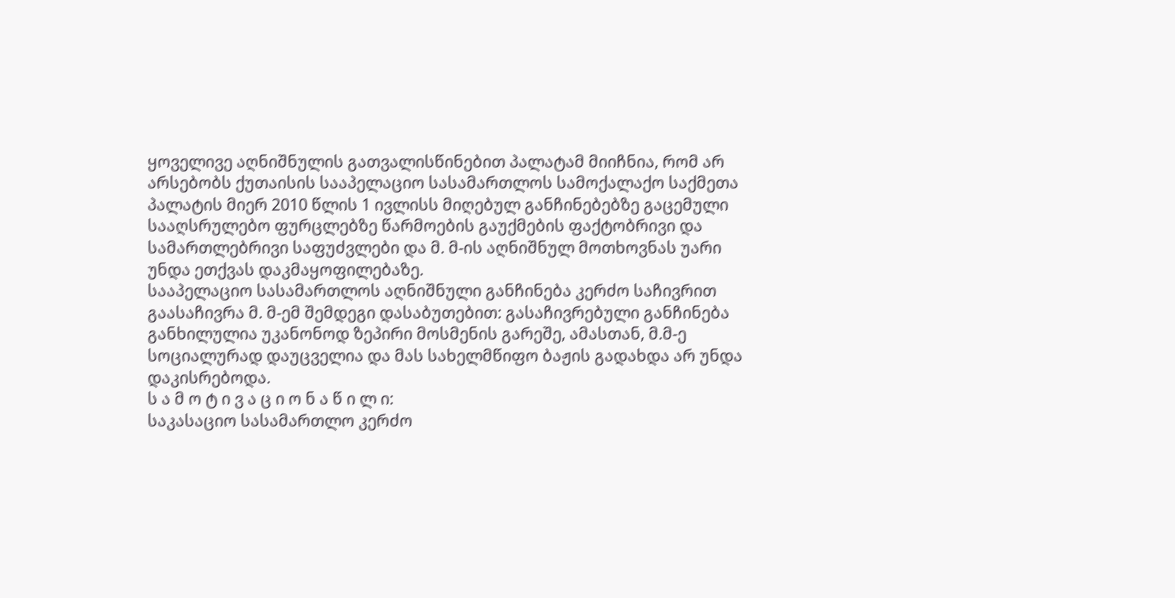ყოველივე აღნიშნულის გათვალისწინებით პალატამ მიიჩნია, რომ არ არსებობს ქუთაისის სააპელაციო სასამართლოს სამოქალაქო საქმეთა პალატის მიერ 2010 წლის 1 ივლისს მიღებულ განჩინებებზე გაცემული სააღსრულებო ფურცლებზე წარმოების გაუქმების ფაქტობრივი და სამართლებრივი საფუძვლები და მ. მ-ის აღნიშნულ მოთხოვნას უარი უნდა ეთქვას დაკმაყოფილებაზე.
სააპელაციო სასამართლოს აღნიშნული განჩინება კერძო საჩივრით გაასაჩივრა მ. მ-ემ შემდეგი დასაბუთებით: გასაჩივრებული განჩინება განხილულია უკანონოდ ზეპირი მოსმენის გარეშე, ამასთან, მ.მ-ე სოციალურად დაუცველია და მას სახელმწიფო ბაჟის გადახდა არ უნდა დაკისრებოდა.
ს ა მ ო ტ ი ვ ა ც ი ო ნ ა წ ი ლ ი:
საკასაციო სასამართლო კერძო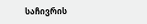საჩივრის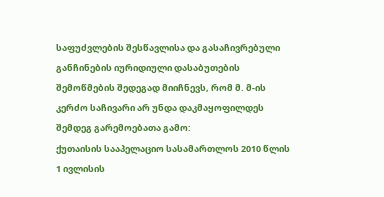საფუძვლების შესწავლისა და გასაჩივრებული განჩინების იურიდიული დასაბუთების შემოწმების შედეგად მიიჩნევს, რომ მ. მ-ის კერძო საჩივარი არ უნდა დაკმაყოფილდეს შემდეგ გარემოებათა გამო:
ქუთაისის სააპელაციო სასამართლოს 2010 წლის 1 ივლისის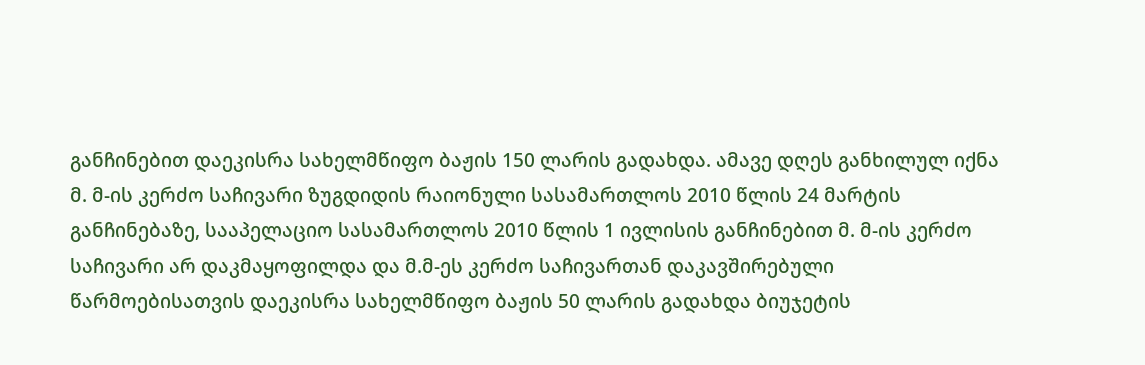განჩინებით დაეკისრა სახელმწიფო ბაჟის 150 ლარის გადახდა. ამავე დღეს განხილულ იქნა მ. მ-ის კერძო საჩივარი ზუგდიდის რაიონული სასამართლოს 2010 წლის 24 მარტის განჩინებაზე, სააპელაციო სასამართლოს 2010 წლის 1 ივლისის განჩინებით მ. მ-ის კერძო საჩივარი არ დაკმაყოფილდა და მ.მ-ეს კერძო საჩივართან დაკავშირებული წარმოებისათვის დაეკისრა სახელმწიფო ბაჟის 50 ლარის გადახდა ბიუჯეტის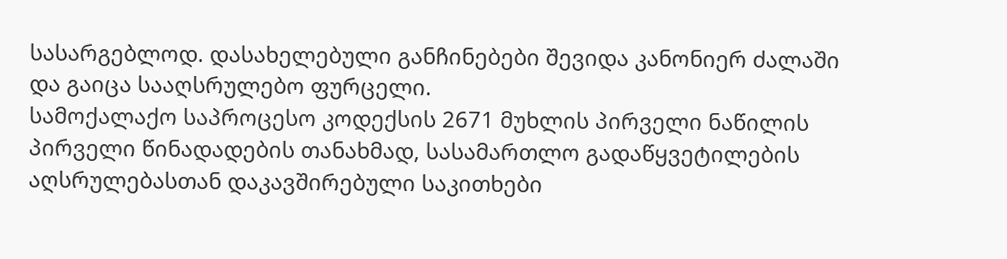სასარგებლოდ. დასახელებული განჩინებები შევიდა კანონიერ ძალაში და გაიცა სააღსრულებო ფურცელი.
სამოქალაქო საპროცესო კოდექსის 2671 მუხლის პირველი ნაწილის პირველი წინადადების თანახმად, სასამართლო გადაწყვეტილების აღსრულებასთან დაკავშირებული საკითხები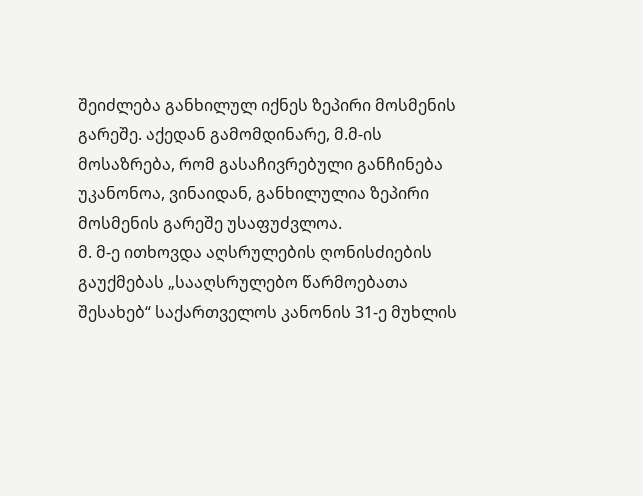შეიძლება განხილულ იქნეს ზეპირი მოსმენის გარეშე. აქედან გამომდინარე, მ.მ-ის მოსაზრება, რომ გასაჩივრებული განჩინება უკანონოა, ვინაიდან, განხილულია ზეპირი მოსმენის გარეშე უსაფუძვლოა.
მ. მ-ე ითხოვდა აღსრულების ღონისძიების გაუქმებას „სააღსრულებო წარმოებათა შესახებ“ საქართველოს კანონის 31-ე მუხლის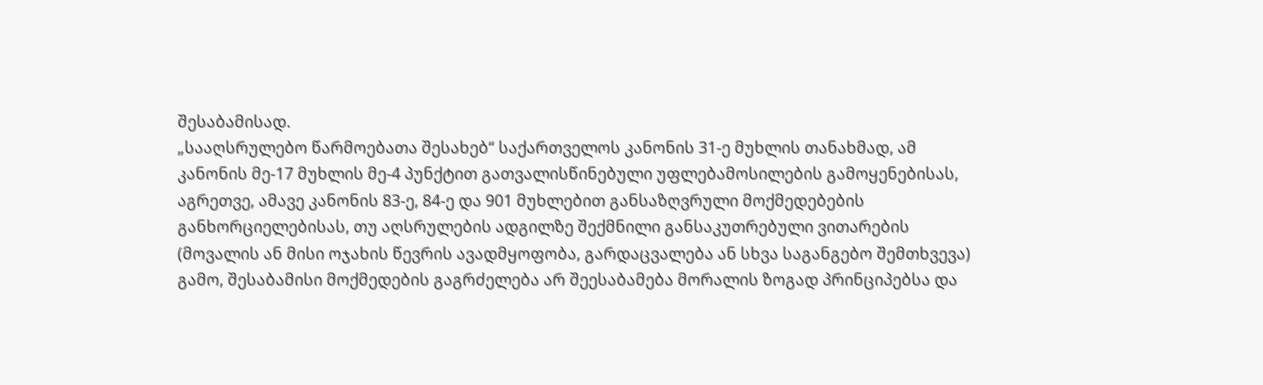შესაბამისად.
„სააღსრულებო წარმოებათა შესახებ“ საქართველოს კანონის 31-ე მუხლის თანახმად, ამ კანონის მე-17 მუხლის მე-4 პუნქტით გათვალისწინებული უფლებამოსილების გამოყენებისას, აგრეთვე, ამავე კანონის 83-ე, 84-ე და 901 მუხლებით განსაზღვრული მოქმედებების განხორციელებისას, თუ აღსრულების ადგილზე შექმნილი განსაკუთრებული ვითარების (მოვალის ან მისი ოჯახის წევრის ავადმყოფობა, გარდაცვალება ან სხვა საგანგებო შემთხვევა) გამო, შესაბამისი მოქმედების გაგრძელება არ შეესაბამება მორალის ზოგად პრინციპებსა და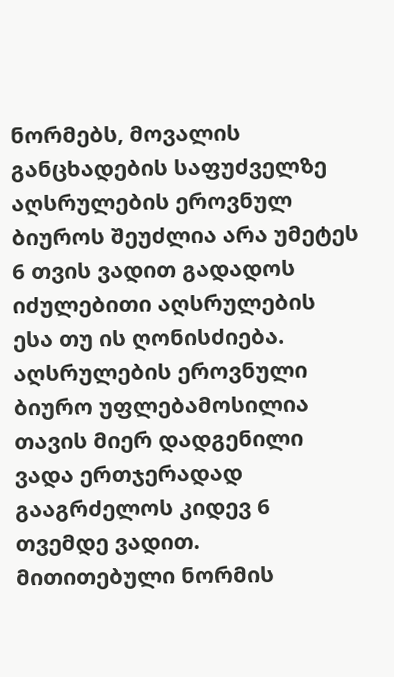ნორმებს, მოვალის განცხადების საფუძველზე აღსრულების ეროვნულ ბიუროს შეუძლია არა უმეტეს 6 თვის ვადით გადადოს იძულებითი აღსრულების ესა თუ ის ღონისძიება. აღსრულების ეროვნული ბიურო უფლებამოსილია თავის მიერ დადგენილი ვადა ერთჯერადად გააგრძელოს კიდევ 6 თვემდე ვადით.
მითითებული ნორმის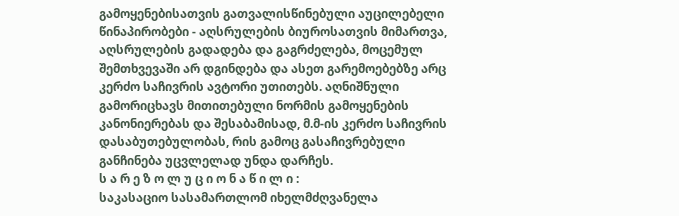გამოყენებისათვის გათვალისწინებული აუცილებელი წინაპირობები - აღსრულების ბიუროსათვის მიმართვა, აღსრულების გადადება და გაგრძელება, მოცემულ შემთხვევაში არ დგინდება და ასეთ გარემოებებზე არც კერძო საჩივრის ავტორი უთითებს. აღნიშნული გამორიცხავს მითითებული ნორმის გამოყენების კანონიერებას და შესაბამისად, მ.მ-ის კერძო საჩივრის დასაბუთებულობას, რის გამოც გასაჩივრებული განჩინება უცვლელად უნდა დარჩეს.
ს ა რ ე ზ ო ლ უ ც ი ო ნ ა წ ი ლ ი :
საკასაციო სასამართლომ იხელმძღვანელა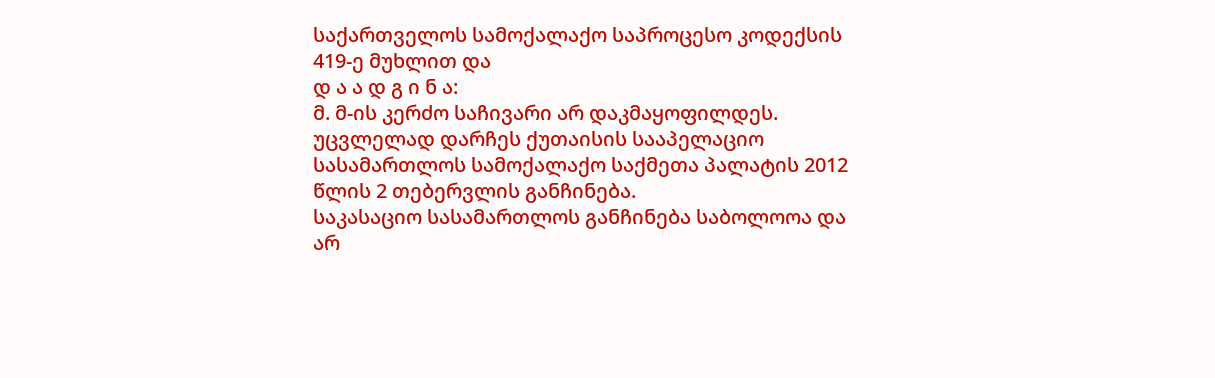საქართველოს სამოქალაქო საპროცესო კოდექსის 419-ე მუხლით და
დ ა ა დ გ ი ნ ა:
მ. მ-ის კერძო საჩივარი არ დაკმაყოფილდეს.
უცვლელად დარჩეს ქუთაისის სააპელაციო სასამართლოს სამოქალაქო საქმეთა პალატის 2012 წლის 2 თებერვლის განჩინება.
საკასაციო სასამართლოს განჩინება საბოლოოა და არ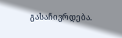გასაჩივრდება.